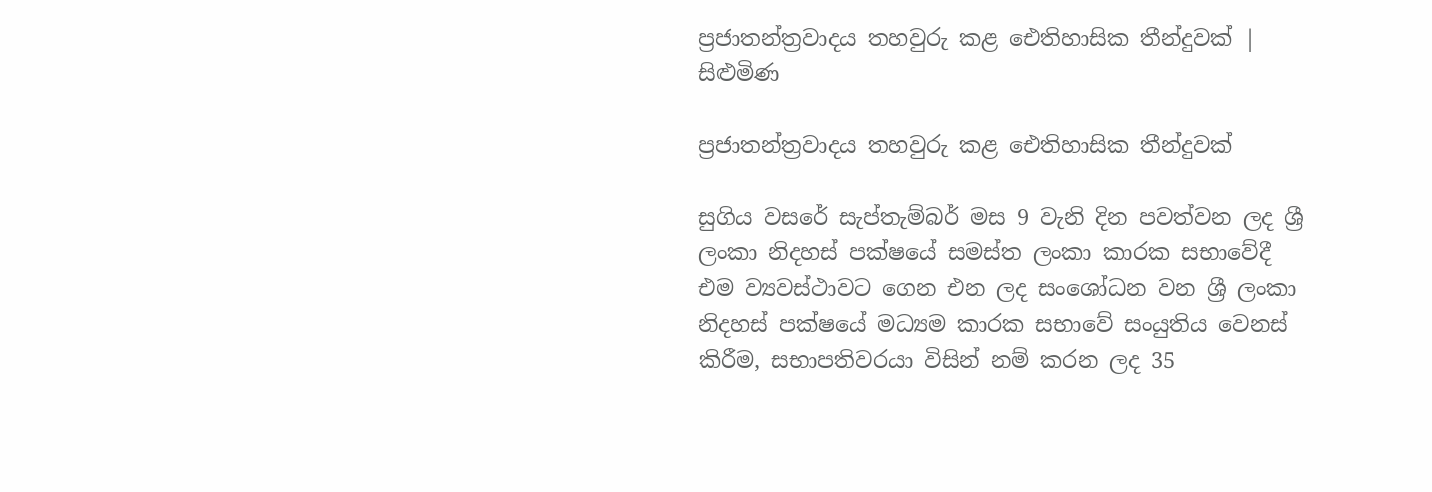ප්‍රජාතන්ත්‍රවාදය තහවුරු කළ ඓතිහාසික තීන්දුවක් | සිළුමිණ

ප්‍රජාතන්ත්‍රවාදය තහවුරු කළ ඓතිහාසික තීන්දුවක්

සුගිය වසරේ සැප්තැම්බර් මස 9 වැනි දින පවත්වන ලද ශ්‍රී ලංකා නිදහස් පක්ෂයේ සමස්ත ලංකා කාරක සභාවේදී එම ව්‍යවස්ථාවට ගෙන එන ලද සංශෝධන වන ශ්‍රී ලංකා නිදහස් පක්ෂයේ මධ්‍යම කාරක සභාවේ සංයුතිය වෙනස් කිරීම, සභාපතිවරයා විසින් නම් කරන ලද 35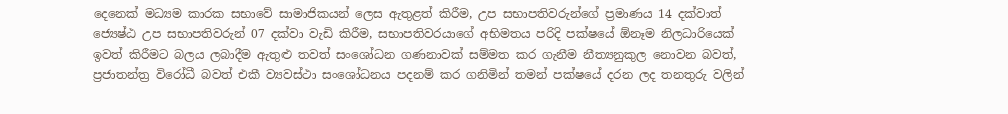දෙනෙක් මධ්‍යම කාරක සභාවේ සාමාජිකයන් ලෙස ඇතුළත් කිරීම, උප සභාපතිවරුන්ගේ ප්‍රමාණය 14 දක්වාත් ජ්‍යෙෂ්ඨ උප සභාපතිවරුන් 07 දක්වා වැඩි කිරීම, සභාපතිවරයාගේ අභිමතය පරිදි පක්ෂයේ ඕනෑම නිලධාරියෙක් ඉවත් කිරීමට බලය ලබාදීම ඇතුළු තවත් සංශෝධන ගණනාවක් සම්මත කර ගැනීම නීත්‍යනුකුල නොවන බවත්, ප්‍රජාතන්ත්‍ර විරෝධී බවත් එකී ව්‍යවස්ථා සංශෝධනය පදනම් කර ගනිමින් තමන් පක්ෂයේ දරන ලද තනතුරු වලින්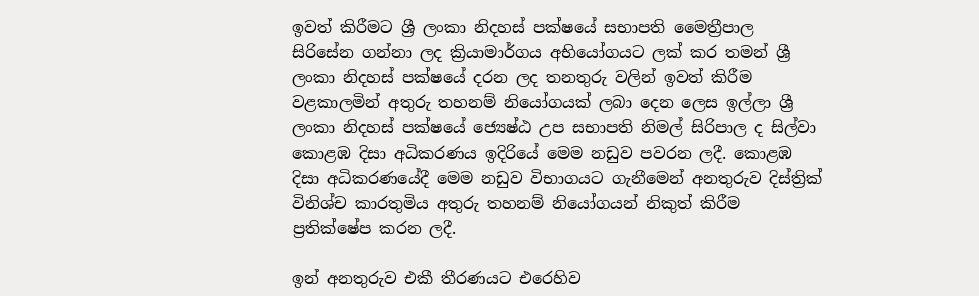ඉවත් කිරීමට ශ්‍රී ලංකා නිදහස් පක්ෂයේ සභාපති මෛත්‍රීපාල සිරිසේන ගන්නා ලද ක්‍රියාමාර්ගය අභියෝගයට ලක් කර තමන් ශ්‍රී ලංකා නිදහස් පක්ෂයේ දරන ලද තනතුරු වලින් ඉවත් කිරීම වළකාලමින් අතුරු තහනම් නියෝගයක් ලබා දෙන ලෙස ඉල්ලා ශ්‍රී ලංකා නිදහස් පක්ෂයේ ජ්‍යෙෂ්ඨ උප සභාපති නිමල් සිරිපාල ද සිල්වා කොළඹ දිසා අධිකරණය ඉදිරියේ මෙම නඩුව පවරන ලදී. කොළඹ දිසා අධිකරණයේදී මෙම නඩුව විභාගයට ගැනීමෙන් අනතුරුව දිස්ත්‍රික් විනිශ්ච කාරතුමිය අතුරු තහනම් නියෝගයන් නිකුත් කිරීම ප්‍රතික්ෂේප කරන ලදී.

ඉන් අනතුරුව එකී තීරණයට එරෙහිව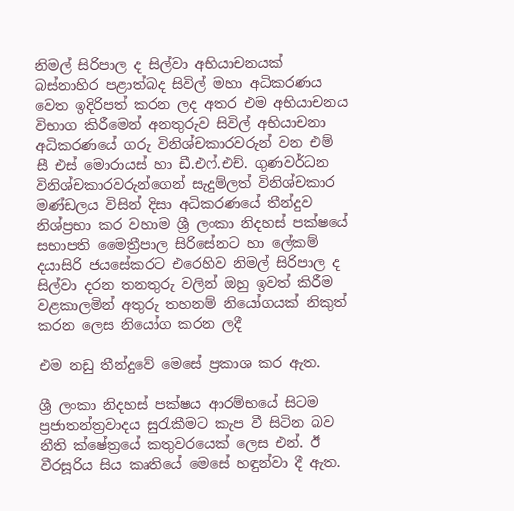නිමල් සිරිපාල ද සිල්වා අභියාචනයක් බස්නාහිර පළාත්බද සිවිල් මහා අධිකරණය වෙත ඉදිරිපත් කරන ලද අතර එම අභියාචනය විභාග කිරීමෙන් අනතුරුව සිවිල් අභියාචනා අධිකරණයේ ගරු විනිශ්චකාරවරුන් වන එම් සී එස් මොරායස් හා ඩී.එෆ්.එච්. ගුණවර්ධන විනිශ්චකාරවරුන්ගෙන් සැදුම්ලත් විනිශ්චකාර මණ්ඩලය විසින් දිසා අධිකරණයේ තීන්දුව නිශ්ප්‍රභා කර වහාම ශ්‍රී ලංකා නිදහස් පක්ෂයේ සභාපති මෛත්‍රීපාල සිරිසේනට හා ලේකම් දයාසිරි ජයසේකරට එරෙහිව නිමල් සිරිපාල ද සිල්වා දරන තනතුරු වලින් ඔහු ඉවත් කිරීම වළකාලමින් අතුරු තහනම් නියෝගයක් නිකුත් කරන ලෙස නියෝග කරන ලදී

එම නඩු තීන්දුවේ මෙසේ ප්‍රකාශ කර ඇත.

ශ්‍රී ලංකා නිදහස් පක්ෂය ආරම්භයේ සිටම ප්‍රජාතන්ත්‍රවාදය සුරැකීමට කැප වී සිටින බව නීති ක්ෂේත්‍රයේ කතුවරයෙක් ලෙස එන්. ඊ වීරසූරිය සිය කෘතියේ මෙසේ හඳුන්වා දී ඇත.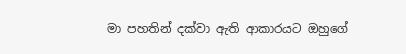මා පහතින් දක්වා ඇති ආකාරයට ඔහුගේ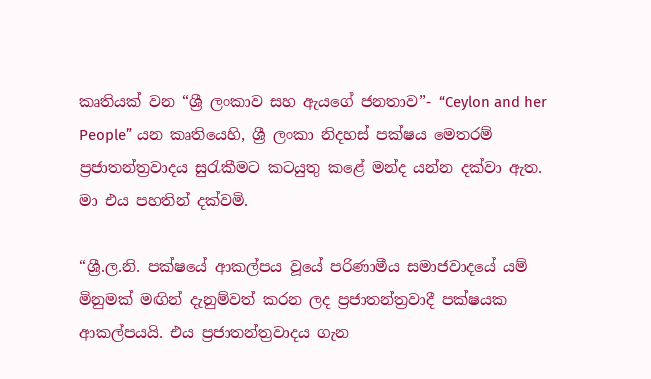කෘතියක් වන “ශ්‍රී ලංකාව සහ ඇයගේ ජනතාව”- “Ceylon and her People” යන කෘතියෙහි, ශ්‍රී ලංකා නිදහස් පක්ෂය මෙතරම් ප්‍රජාතන්ත්‍රවාදය සුරැකීමට කටයුතු කළේ මන්ද යන්න දක්වා ඇත. මා එය පහතින් දක්වමි.

“ශ්‍රී.ල.නි. පක්ෂයේ ආකල්පය වූයේ පරිණාමීය සමාජවාදයේ යම් මිනුමක් මඟින් දැනුම්වත් කරන ලද ප්‍රජාතන්ත්‍රවාදී පක්ෂයක ආකල්පයයි. එය ප්‍රජාතන්ත්‍රවාදය ගැන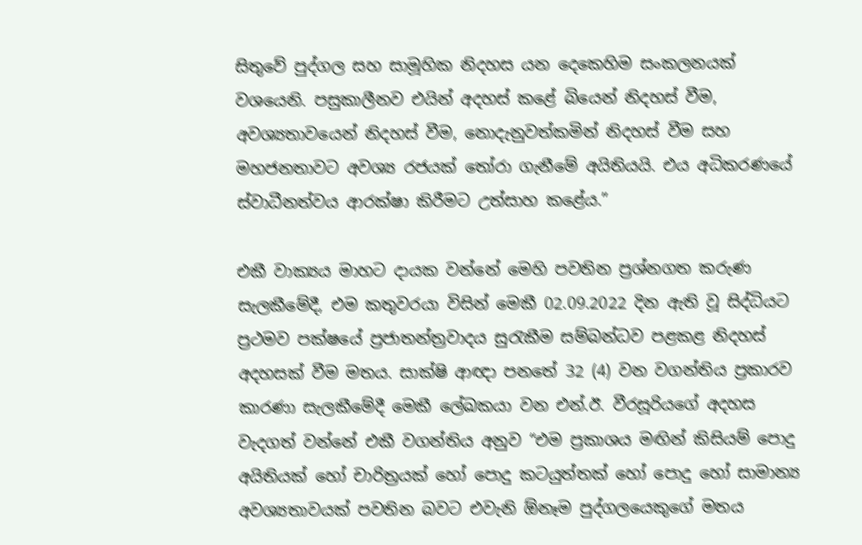සිතුවේ පුද්ගල සහ සාමූහික නිදහස යන දෙකෙහිම සංකලනයක් වශයෙනි. පසුකාලීනව එයින් අදහස් කළේ බියෙන් නිදහස් වීම, අවශ්‍යතාවයෙන් නිදහස් වීම, නොදැනුවත්කමින් නිදහස් වීම සහ මහජනතාවට අවශ්‍ය රජයක් තෝරා ගැනීමේ අයිතියයි. එය අධිකරණයේ ස්වාධීනත්වය ආරක්ෂා කිරීමට උත්සාහ කළේය.”

එකී වාක්‍යය මාහට දායක වන්නේ මෙහි පවතින ප්‍රශ්නගත කරුණ සැලකීමේදී, එම කතුවරයා විසින් මෙකී 02.09.2022 දින ඇති වූ සිද්ධියට ප්‍රථමව පක්ෂයේ ප්‍රජාතන්ත්‍රවාදය සුරැකීම සම්බන්ධව පළකළ නිදහස් අදහසක් වීම මතය. සාක්ෂි ආඥා පනතේ 32 (4) වන වගන්තිය ප්‍රකාරව කාරණා සැලකීමේදී මෙකී ලේඛකයා වන එන්.ඊ. වීරසූරියගේ අදහස වැදගත් වන්නේ එකී වගන්තිය අනුව “එම ප්‍රකාශය මඟින් කිසියම් පොදු අයිතියක් හෝ චාරිත්‍රයක් හෝ පොදු කටයුත්තක් හෝ පොදු හෝ සාමාන්‍ය අවශ්‍යතාවයක් පවතින බවට එවැනි ඕනෑම පුද්ගලයෙකුගේ මතය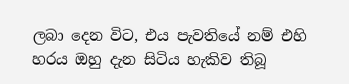ලබා දෙන විට, එය පැවතියේ නම් එහි හරය ඔහු දැන සිටිය හැකිව තිබූ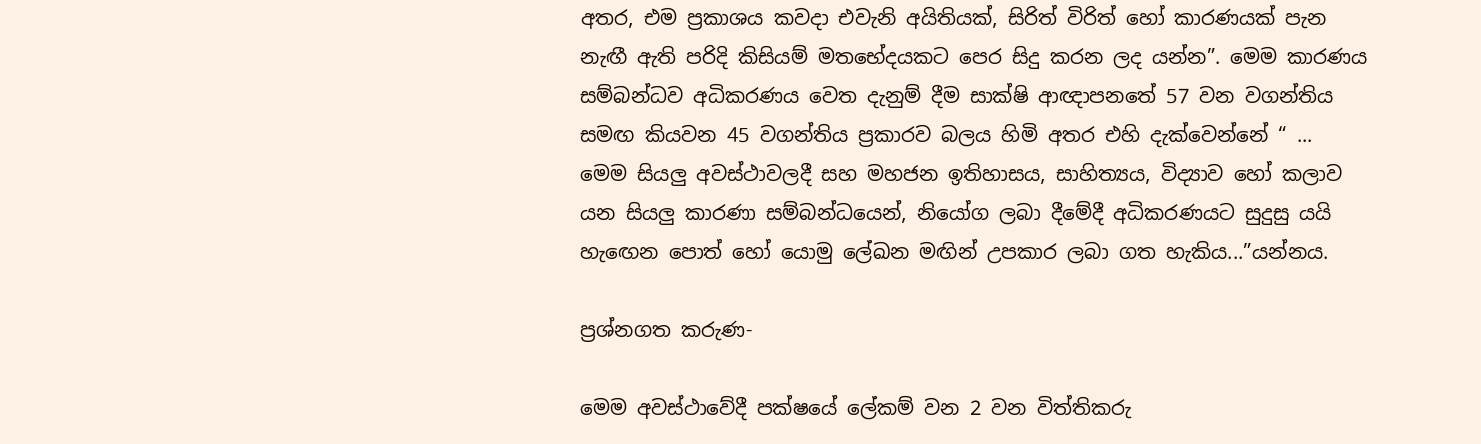අතර, එම ප්‍රකාශය කවදා එවැනි අයිතියක්, සිරිත් විරිත් හෝ කාරණයක් පැන නැඟී ඇති පරිදි කිසියම් මතභේදයකට පෙර සිදු කරන ලද යන්න”. මෙම කාරණය සම්බන්ධව අධිකරණය වෙත දැනුම් දීම සාක්ෂි ආඥාපනතේ 57 වන වගන්තිය සමඟ කියවන 45 වගන්තිය ප්‍රකාරව බලය හිමි අතර එහි දැක්වෙන්නේ “ ... මෙම සියලු අවස්ථාවලදී සහ මහජන ඉතිහාසය, සාහිත්‍යය, විද්‍යාව හෝ කලාව යන සියලු කාරණා සම්බන්ධයෙන්, නියෝග ලබා දීමේදී අධිකරණයට සුදුසු යයි හැඟෙන පොත් හෝ යොමු ලේඛන මඟින් උපකාර ලබා ගත හැකිය...”යන්නය.

ප්‍රශ්නගත කරුණ-

මෙම අවස්ථාවේදී පක්ෂයේ ලේකම් වන 2 වන විත්තිකරු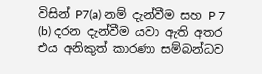විසින් P7(a) නම් දැන්වීම සහ P 7 (b) දරන දැන්වීම යවා ඇති අතර එය අනිකුත් කාරණා සම්බන්ධව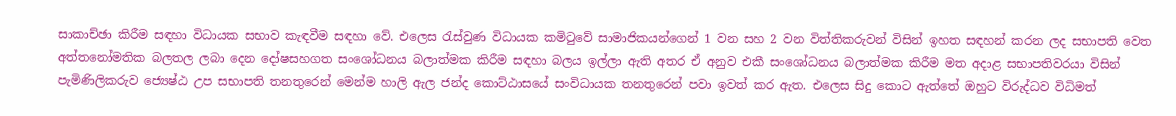සාකාච්ඡා කිරීම සඳහා විධායක සභාව කැඳවීම සඳහා වේ. එලෙස රැස්වුණ විධායක කමිටුවේ සාමාජිකයන්ගෙන් 1 වන සහ 2 වන විත්තිකරුවන් විසින් ඉහත සඳහන් කරන ලද සභාපති වෙත අත්තනෝමතික බලතල ලබා දෙන දෝෂසහගත සංශෝධනය බලාත්මක කිරීම සඳහා බලය ඉල්ලා ඇති අතර ඒ අනුව එකී සංශෝධනය බලාත්මක කිරීම මත අදාළ සභාපතිවරයා විසින් පැමිණිලිකරුව ජ්‍යෙෂ්ඨ උප සභාපති තනතුරෙන් මෙන්ම හාලි ඇල ජන්ද කොට්ඨාසයේ සංවිධායක තනතුරෙන් පවා ඉවත් කර ඇත. එලෙස සිදු කොට ඇත්තේ ඔහුට විරුද්ධව විධිමත්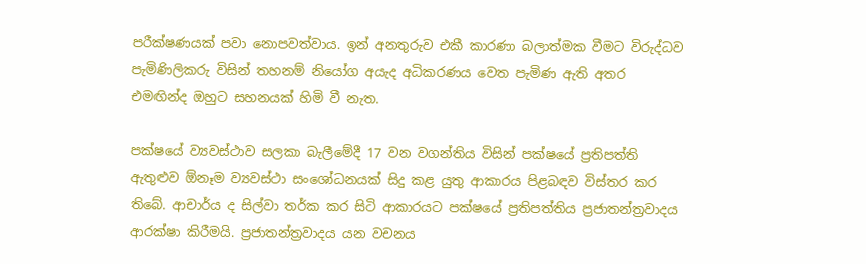පරීක්ෂණයක් පවා නොපවත්වාය. ඉන් අනතුරුව එකී කාරණා බලාත්මක වීමට විරුද්ධව පැමිණිලිකරු විසින් තහනම් නියෝග අයැද අධිකරණය වෙත පැමිණ ඇති අතර එමඟින්ද ඔහුට සහනයක් හිමි වී නැත.

පක්ෂයේ ව්‍යවස්ථාව සලකා බැලීමේදී 17 වන වගන්තිය විසින් පක්ෂයේ ප්‍රතිපත්ති ඇතුළුව ඕනෑම ව්‍යවස්ථා සංශෝධනයක් සිදු කළ යුතු ආකාරය පිළබඳව විස්තර කර තිබේ. ආචාර්ය ද සිල්වා තර්ක කර සිටි ආකාරයට පක්ෂයේ ප්‍රතිපත්තිය ප්‍රජාතන්ත්‍රවාදය ආරක්ෂා කිරීමයි. ප්‍රජාතන්ත්‍රවාදය යන වචනය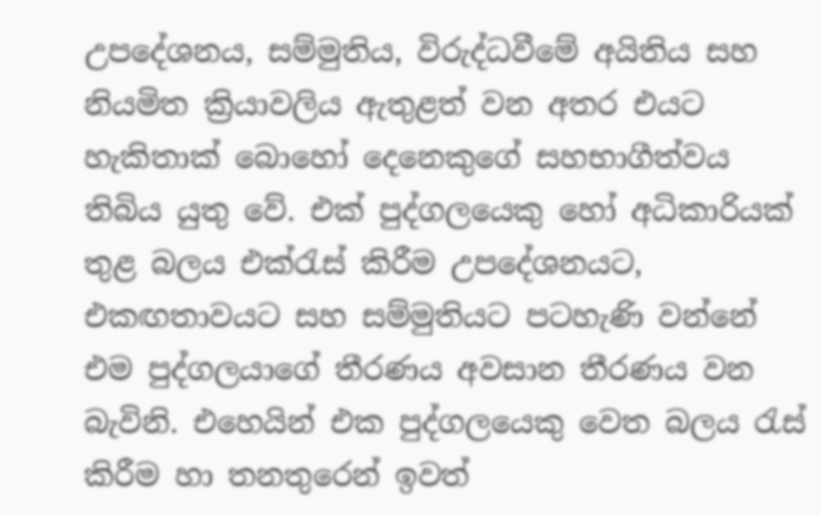උපදේශනය, සම්මුතිය, විරුද්ධවීමේ අයිතිය සහ නියමිත ක්‍රියාවලිය ඇතුළත් වන අතර එයට හැකිතාක් බොහෝ දෙනෙකුගේ සහභාගීත්වය තිබිය යුතු වේ. එක් පුද්ගලයෙකු හෝ අධිකාරියක් තුළ බලය එක්රැස් කිරීම උපදේශනයට, එකඟතාවයට සහ සම්මුතියට පටහැණි වන්නේ එම පුද්ගලයාගේ තීරණය අවසාන තීරණය වන බැවිනි. එහෙයින් එක පුද්ගලයෙකු වෙත බලය රැස් කිරීම හා තනතුරෙන් ඉවත්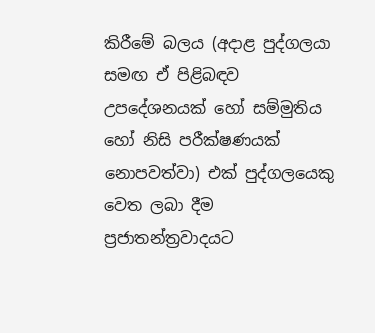කිරීමේ බලය (අදාළ පුද්ගලයා සමඟ ඒ පිළිබඳව උපදේශනයක් හෝ සම්මුතිය හෝ නිසි පරීක්ෂණයක් නොපවත්වා) එක් පුද්ගලයෙකු වෙත ලබා දීම ප්‍රජාතන්ත්‍රවාදයට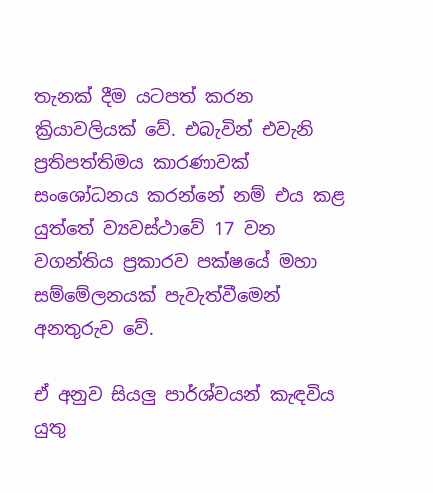තැනක් දීම යටපත් කරන ක්‍රියාවලියක් වේ. එබැවින් එවැනි ප්‍රතිපත්තිමය කාරණාවක් සංශෝධනය කරන්නේ නම් එය කළ යුත්තේ ව්‍යවස්ථාවේ 17 වන වගන්තිය ප්‍රකාරව පක්ෂයේ මහා සම්මේලනයක් පැවැත්වීමෙන් අනතුරුව වේ.

ඒ අනුව සියලු පාර්ශ්වයන් කැඳවිය යුතු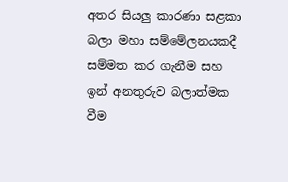අතර සියලු කාරණා සළකා බලා මහා සම්මේලනයකදී සම්මත කර ගැනීම සහ ඉන් අනතුරුව බලාත්මක වීම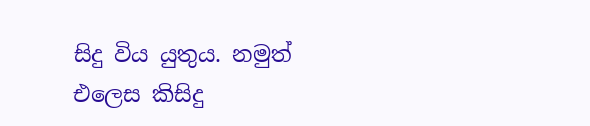සිදු විය යුතුය. නමුත් එලෙස කිසිදු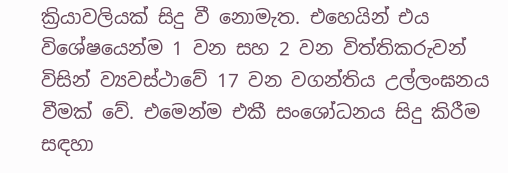ක්‍රියාවලියක් සිදු වී නොමැත. එහෙයින් එය විශේෂයෙන්ම 1 වන සහ 2 වන විත්තිකරුවන් විසින් ව්‍යවස්ථාවේ 17 වන වගන්තිය උල්ලංඝනය වීමක් වේ. එමෙන්ම එකී සංශෝධනය සිදු කිරීම සඳහා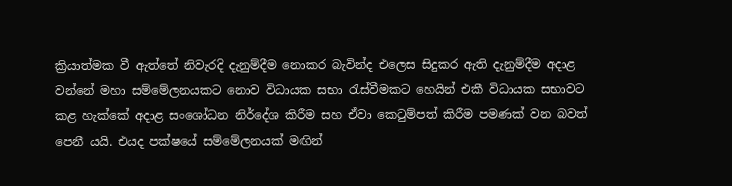ක්‍රියාත්මක වී ඇත්තේ නිවැරදි දැනුම්දීම නොකර බැවින්ද එලෙස සිදුකර ඇති දැනුම්දීම අදාළ වන්නේ මහා සම්මේලනයකට නොව විධායක සභා රැස්වීමකට හෙයින් එකී විධායක සභාවට කළ හැක්කේ අදාළ සංශෝධන නිර්දේශ කිරීම සහ ඒවා කෙටුම්පත් කිරීම පමණක් වන බවත් පෙනී යයි. එයද පක්ෂයේ සම්මේලනයක් මඟින්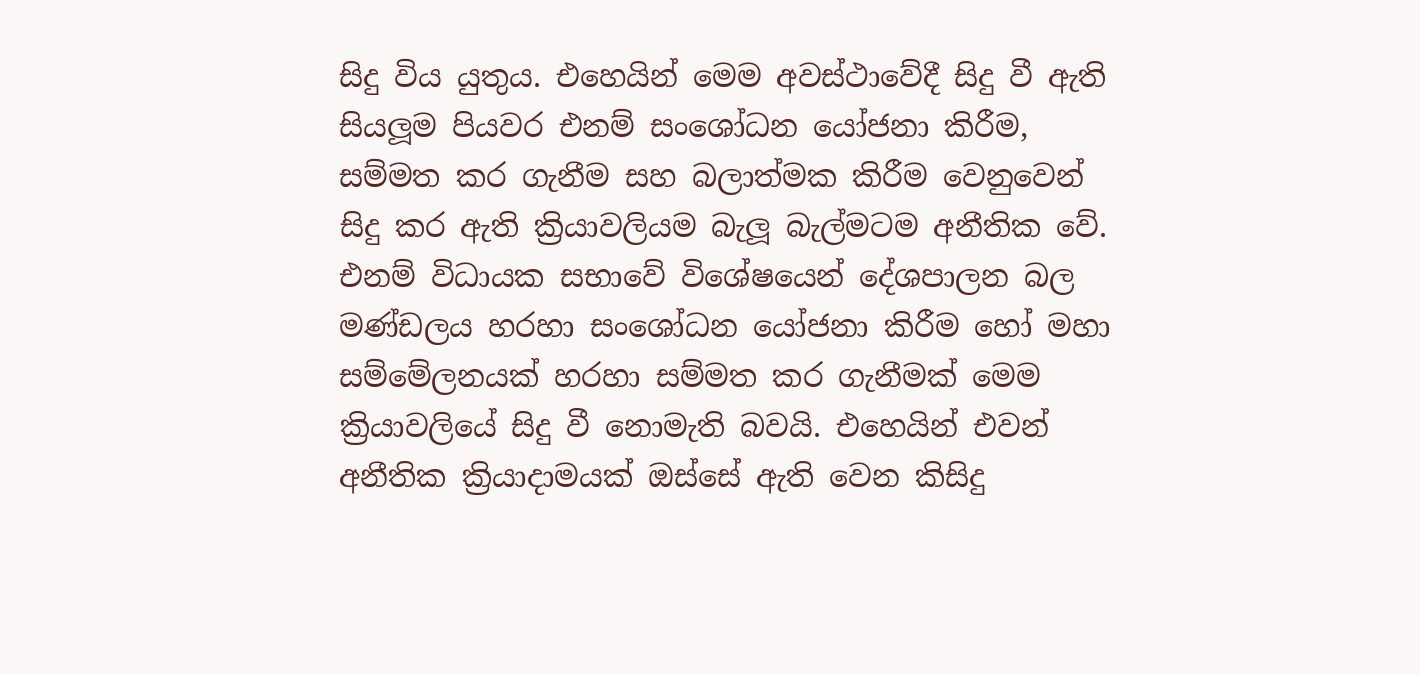සිදු විය යුතුය. එහෙයින් මෙම අවස්ථාවේදී සිදු වී ඇති සියලූම පියවර එනම් සංශෝධන යෝජනා කිරීම, සම්මත කර ගැනීම සහ බලාත්මක කිරීම වෙනුවෙන් සිදු කර ඇති ක්‍රියාවලියම බැලූ බැල්මටම අනීතික වේ. එනම් විධායක සභාවේ විශේෂයෙන් දේශපාලන බල මණ්ඩලය හරහා සංශෝධන යෝජනා කිරීම හෝ මහා සම්මේලනයක් හරහා සම්මත කර ගැනීමක් මෙම ක්‍රියාවලියේ සිදු වී නොමැති බවයි. එහෙයින් එවන් අනීතික ක්‍රියාදාමයක් ඔස්සේ ඇති වෙන කිසිදු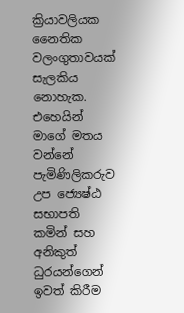ක්‍රියාවලියක නෛතික වලංගුතාවයක් සැලකිය නොහැක. එහෙයින් මාගේ මතය වන්නේ පැමිණිලිකරුව උප ජ්‍යෙෂ්ඨ සභාපති කමින් සහ අනිකුත් ධුරයන්ගෙන් ඉවත් කිරීම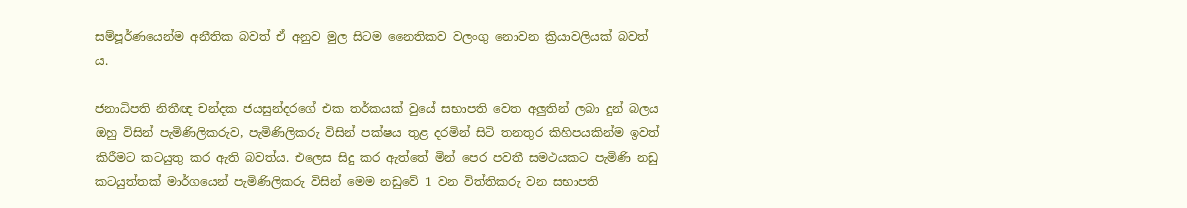සම්පූර්ණයෙන්ම අනීතික බවත් ඒ අනුව මුල සිටම නෛතිකව වලංගු නොවන ක්‍රියාවලියක් බවත් ය.

ජනාධිපති නිතීඥ චන්දක ජයසුන්දරගේ එක තර්කයක් වුයේ සභාපති වෙත අලුතින් ලබා දුන් බලය ඔහු විසින් පැමිණිලිකරුව, පැමිණිලිකරු විසින් පක්ෂය තුළ දරමින් සිටි තනතුර කිහිපයකින්ම ඉවත් කිරීමට කටයුතු කර ඇති බවත්ය. එලෙස සිදු කර ඇත්තේ මින් පෙර පවතී සමථයකට පැමිණි නඩු කටයුත්තක් මාර්ගයෙන් පැමිණිලිකරු විසින් මෙම නඩුවේ 1 වන විත්තිකරු වන සභාපති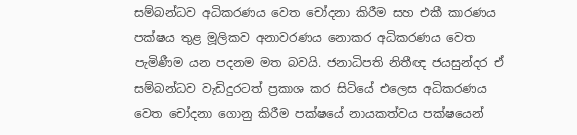සම්බන්ධව අධිකරණය වෙත චෝදනා කිරීම සහ එකී කාරණය පක්ෂය තුළ මූලිකව අනාවරණය නොකර අධිකරණය වෙත පැමිණීම යන පදනම මත බවයි. ජනාධිපති නිතීඥ ජයසුන්දර ඒ සම්බන්ධව වැඩිදුරටත් ප්‍රකාශ කර සිටියේ එලෙස අධිකරණය වෙත චෝදනා ගොනු කිරීම පක්ෂයේ නායකත්වය පක්ෂයෙන්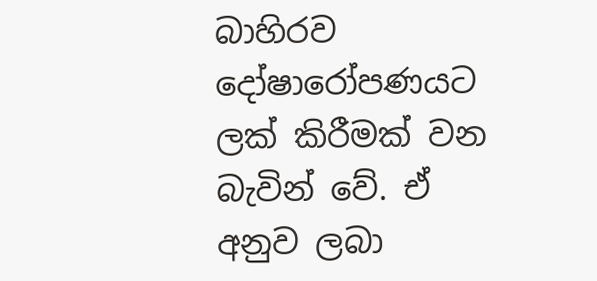බාහිරව දෝෂාරෝපණයට ලක් කිරීමක් වන බැවින් වේ. ඒ අනුව ලබා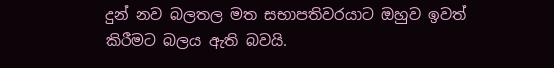දුන් නව බලතල මත සභාපතිවරයාට ඔහුව ඉවත් කිරීමට බලය ඇති බවයි.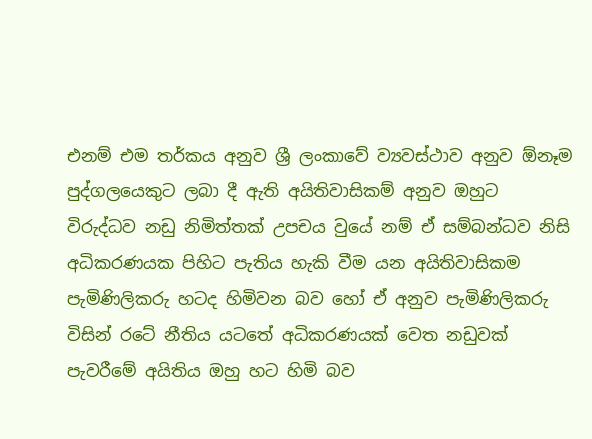එනම් එම තර්කය අනුව ශ්‍රී ලංකාවේ ව්‍යවස්ථාව අනුව ඕනෑම පුද්ගලයෙකුට ලබා දී ඇති අයිතිවාසිකම් අනුව ඔහුට විරුද්ධව නඩු නිමිත්තක් උපචය වුයේ නම් ඒ සම්බන්ධව නිසි අධිකරණයක පිහිට පැතිය හැකි වීම යන අයිතිවාසිකම පැමිණිලිකරු හටද හිමිවන බව හෝ ඒ අනුව පැමිණිලිකරු විසින් රටේ නීතිය යටතේ අධිකරණයක් වෙත නඩුවක් පැවරීමේ අයිතිය ඔහු හට හිමි බව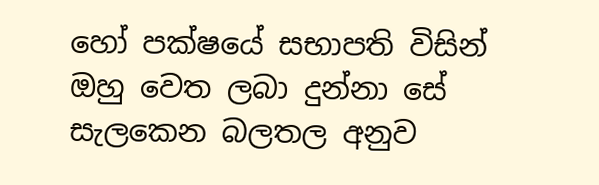හෝ පක්ෂයේ සභාපති විසින් ඔහු වෙත ලබා දුන්නා සේ සැලකෙන බලතල අනුව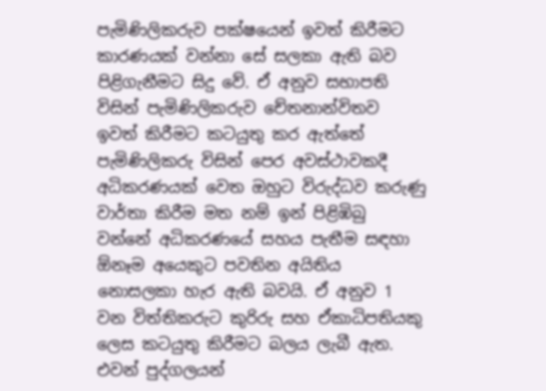පැමිණිලිකරුව පක්ෂයෙන් ඉවත් කිරීමට කාරණයක් වන්නා සේ සලකා ඇති බව පිළිගැනීමට සිදු වේ. ඒ අනුව සභාපති විසින් පැමිණිලිකරුව චේතනාන්විතව ඉවත් කිරීමට කටයුතු කර ඇත්තේ පැමිණිලිකරු විසින් පෙර අවස්ථාවකදී අධිකරණයක් වෙත ඔහුට විරුද්ධව කරුණු වාර්තා කිරීම මත නම් ඉන් පිළිඹිබු වන්නේ අධිකරණයේ සහය පැතීම සඳහා ඕනෑම අයෙකුට පවතින අයිතිය නොසලකා හැර ඇති බවයි. ඒ අනුව 1 වන විත්තිකරුට කුරිරු සහ ඒකාධිපතියකු ලෙස කටයුතු කිරීමට බලය ලැබී ඇත. එවන් පුද්ගලයන්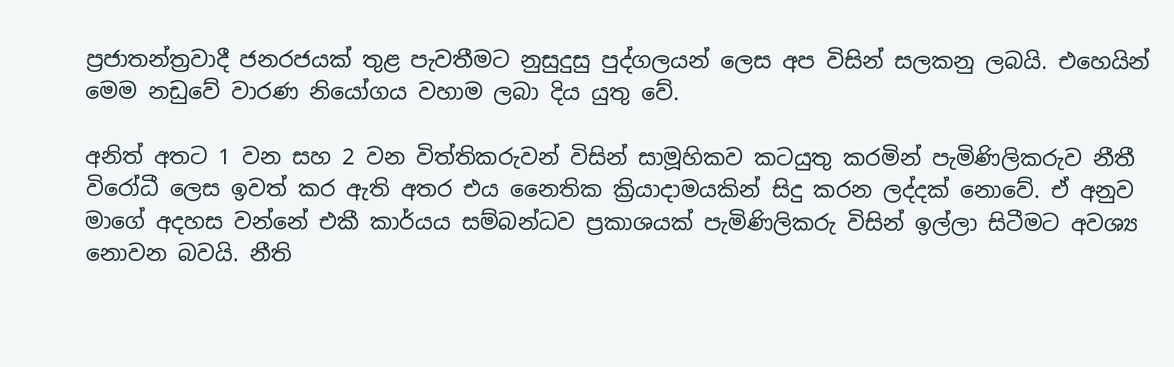ප්‍රජාතන්ත්‍රවාදී ජනරජයක් තුළ පැවතීමට නුසුදුසු පුද්ගලයන් ලෙස අප විසින් සලකනු ලබයි. එහෙයින් මෙම නඩුවේ වාරණ නියෝගය වහාම ලබා දිය යුතු වේ.

අනිත් අතට 1 වන සහ 2 වන විත්තිකරුවන් විසින් සාමූහිකව කටයුතු කරමින් පැමිණිලිකරුව නීතී විරෝධී ලෙස ඉවත් කර ඇති අතර එය නෛතික ක්‍රියාදාමයකින් සිදු කරන ලද්දක් නොවේ. ඒ අනුව මාගේ අදහස වන්නේ එකී කාර්යය සම්බන්ධව ප්‍රකාශයක් පැමිණිලිකරු විසින් ඉල්ලා සිටීමට අවශ්‍ය නොවන බවයි. නීති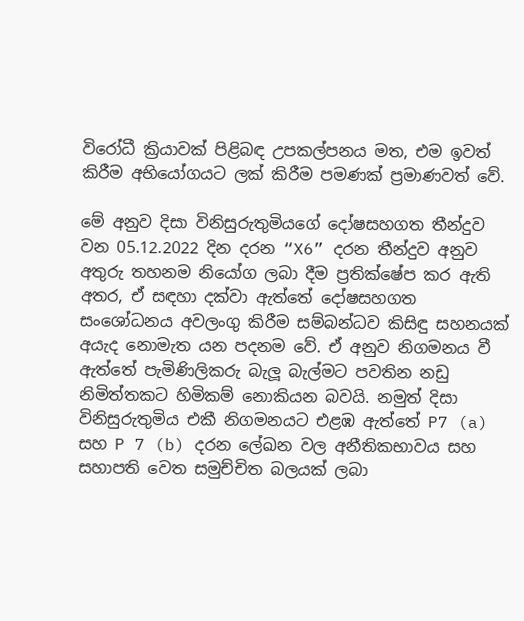විරෝධී ක්‍රියාවක් පිළිබඳ උපකල්පනය මත, එම ඉවත් කිරීම අභියෝගයට ලක් කිරීම පමණක් ප්‍රමාණවත් වේ.

මේ අනුව දිසා විනිසුරුතුමියගේ දෝෂසහගත තීන්දුව වන 05.12.2022 දින දරන “X6” දරන තීන්දුව අනුව අතුරු තහනම නියෝග ලබා දීම ප්‍රතික්ෂේප කර ඇති අතර, ඒ සඳහා දක්වා ඇත්තේ දෝෂසහගත සංශෝධනය අවලංගු කිරීම සම්බන්ධව කිසිඳු සහනයක් අයැද නොමැත යන පදනම වේ. ඒ අනුව නිගමනය වී ඇත්තේ පැමිණිලිකරු බැලූ බැල්මට පවතින නඩු නිමිත්තකට හිමිකම් නොකියන බවයි. නමුත් දිසා විනිසුරුතුමිය එකී නිගමනයට එළඹ ඇත්තේ P7 (a) සහ P 7 (b) දරන ලේඛන වල අනීතිකභාවය සහ සහාපති වෙත සමුච්චිත බලයක් ලබා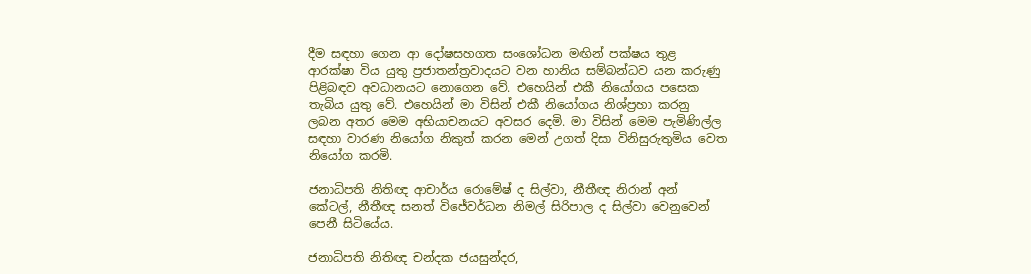දීම සඳහා ගෙන ආ දෝෂසහගත සංශෝධන මඟින් පක්ෂය තුළ ආරක්ෂා විය යුතු ප්‍රජාතන්ත්‍රවාදයට වන හානිය සම්බන්ධව යන කරුණු පිළිබඳව අවධානයට නොගෙන වේ. එහෙයින් එකී නියෝගය පසෙක තැබිය යුතු වේ. එහෙයින් මා විසින් එකී නියෝගය නිශ්ප්‍රහා කරනු ලබන අතර මෙම අභියාචනයට අවසර දෙමි. මා විසින් මෙම පැමිණිල්ල සඳහා වාරණ නියෝග නිකුත් කරන මෙන් උගත් දිසා විනිසුරුතුමිය වෙත නියෝග කරමි.

ජනාධිපති නිතිඥ ආචාර්ය රොමේෂ් ද සිල්වා, නීතීඥ නිරාන් අන් කේටල්, නීතීඥ සනත් විජේවර්ධන නිමල් සිරිපාල ද සිල්වා වෙනුවෙන් පෙනී සිටියේය.

ජනාධිපති නිතිඥ චන්දක ජයසුන්දර,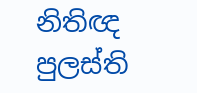නිතිඥ පුලස්ති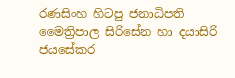රණසිංහ හිටපු ජනාධිපති මෛත්‍රිපාල සිරිසේන හා දයාසිරි ජයසේකර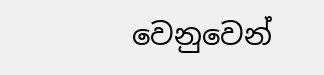වෙනුවෙන්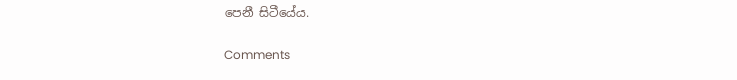පෙනී සිටීයේය.

Comments